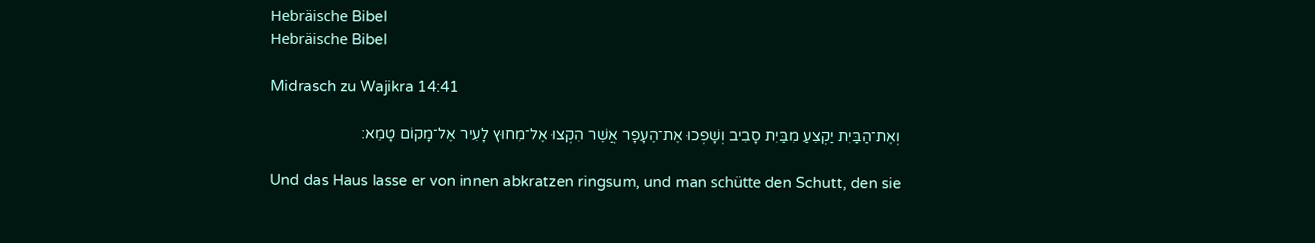Hebräische Bibel
Hebräische Bibel

Midrasch zu Wajikra 14:41

וְאֶת־הַבַּיִת יַקְצִעַ מִבַּיִת סָבִיב וְשָׁפְכוּ אֶת־הֶעָפָר אֲשֶׁר הִקְצוּ אֶל־מִחוּץ לָעִיר אֶל־מָקוֹם טָמֵא׃

Und das Haus lasse er von innen abkratzen ringsum, und man schütte den Schutt, den sie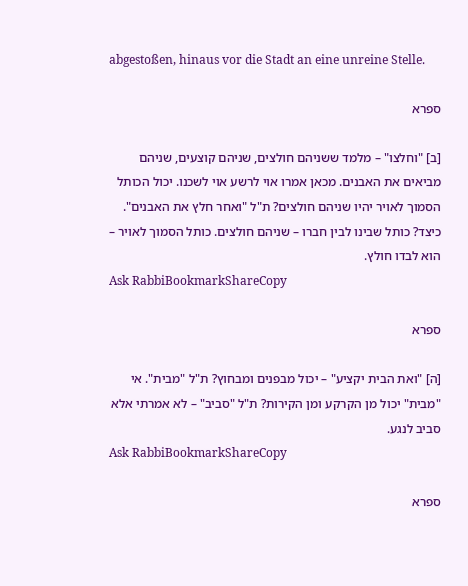abgestoßen, hinaus vor die Stadt an eine unreine Stelle.

ספרא

[ב] "וחלצו" – מלמד ששניהם חולצים, שניהם קוצעים, שניהם מביאים את האבנים. מכאן אמרו אוי לרשע אוי לשכנו. יכול הכותל הסמוך לאויר יהיו שניהם חולצים? ת"ל "ואחר חלץ את האבנים". כיצד? כותל שבינו לבין חברו – שניהם חולצים. כותל הסמוך לאויר – הוא לבדו חולץ.
Ask RabbiBookmarkShareCopy

ספרא

[ה] "ואת הבית יקציע" – יכול מבפנים ומבחוץ? ת"ל "מבית". אי "מבית" יכול מן הקרקע ומן הקירות? ת"ל "סביב" – לא אמרתי אלא סביב לנגע.
Ask RabbiBookmarkShareCopy

ספרא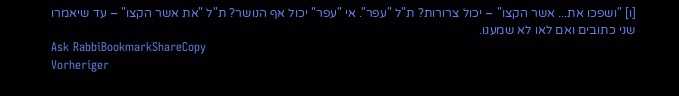[ו] "ושפכו את... אשר הקצו" – יכול צרורות? ת"ל "עפר". אי "עפר" יכול אף הנושר? ת"ל "את אשר הקצו" – עד שיאמרו שני כתובים ואם לאו לא שמענו.
Ask RabbiBookmarkShareCopy
Vorheriger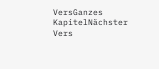VersGanzes KapitelNächster Vers